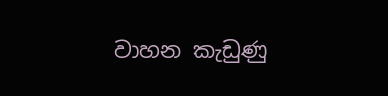වාහන කැඩුණු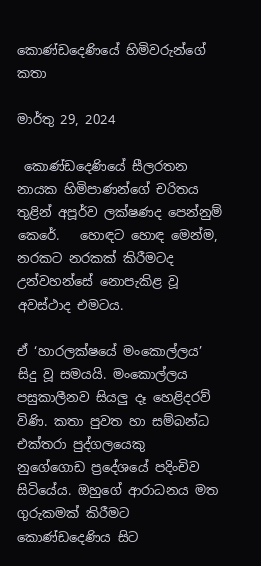කොණ්ඩදෙණියේ හිමිවරුන්ගේ කතා

මාර්තු 29, 2024

 කොණ්ඩදෙණියේ සීලරතන නායක හිමිපාණන්ගේ චරිතය තුළින් අපූර්ව ලක්ෂණද පෙන්නුම් කෙරේ.   හොඳට හොඳ මෙන්ම, නරකට නරකක් කිරීමටද උන්වහන්සේ නොපැකිළ වූ අවස්ථාද එමටය.

ඒ ‘හාරලක්ෂයේ මංකොල්ලය’ සිදු වූ සමයයි. මංකොල්ලය පසුකාලීනව සියලු දෑ හෙළිදරව් විණි. කතා පුවත හා සම්බන්ධ එක්තරා පුද්ගලයෙකු  නුගේගොඩ ප්‍රදේශයේ පදිංචිව සිටියේය. ඔහුගේ ආරාධනය මත ගුරුකමක් කිරීමට කොණ්ඩදෙණිය සිට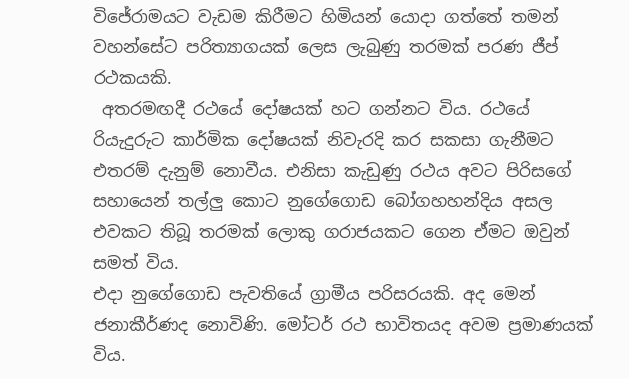විජේරාමයට වැඩම කිරීමට හිමියන් යොදා ගත්තේ තමන් වහන්සේට පරිත්‍යාගයක් ලෙස ලැබුණු තරමක් පරණ ජීප් රථකයකි.
 අතරමඟදී රථයේ දෝෂයක් හට ගන්නට විය. රථයේ රියැදුරුට කාර්මික දෝෂයක් නිවැරදි කර සකසා ගැනීමට එතරම් දැනුම් නොවීය. එනිසා කැඩුණු රථය අවට පිරිසගේ සහායෙන් තල්ලු කොට නුගේගොඩ බෝගහහන්දිය අසල එවකට තිබූ තරමක් ලොකු ගරාජයකට ගෙන ඒමට ඔවුන් සමත් විය.
එදා නුගේගොඩ පැවතියේ ග්‍රාමීය පරිසරයකි. අද මෙන් ජනාකීර්ණද නොවිණි. මෝටර් රථ භාවිතයද අවම ප්‍රමාණයක් විය.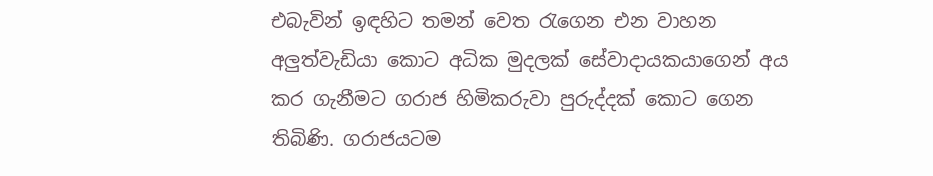එබැවින් ඉඳහිට තමන් වෙත රැගෙන එන වාහන අලුත්වැඩියා කොට අධික මුදලක් සේවාදායකයාගෙන් අය කර ගැනීමට ගරාජ හිමිකරුවා පුරුද්දක් කොට ගෙන තිබිණි. ගරාජයටම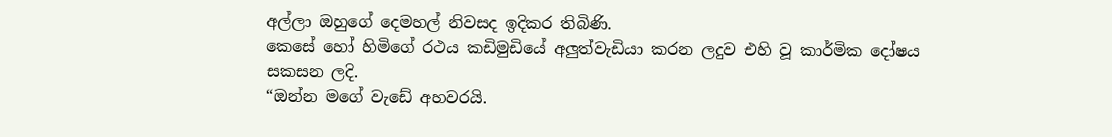අල්ලා ඔහුගේ දෙමහල් නිවසද ඉදිකර තිබිණි.
කෙසේ හෝ හිමිගේ රථය කඩිමුඩියේ අලුත්වැඩියා කරන ලදුව එහි වූ කාර්මික දෝෂය සකසන ලදි.
“ඔන්න මගේ වැඩේ අහවරයි.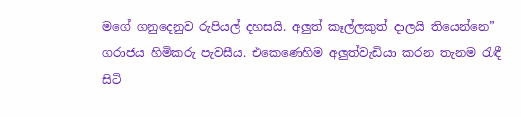මගේ ගනුදෙනුව රුපියල් දහසයි. අලුත් කෑල්ලකුත් දාලයි තියෙන්නෙ”
ගරාජය හිමිකරු පැවසීය. එකෙණෙහිම අලුත්වැඩියා කරන තැනම රැඳී සිටි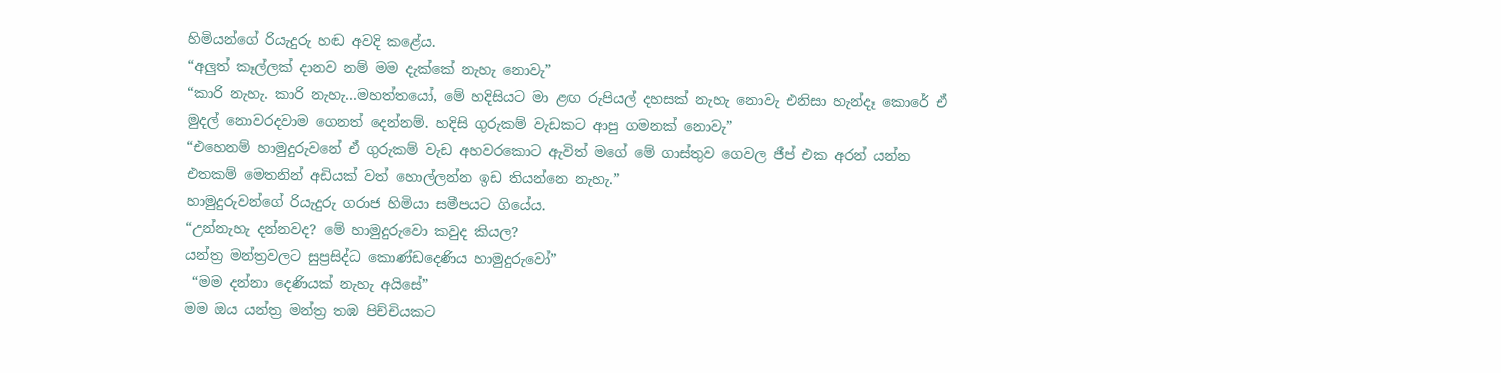හිමියන්ගේ රියැදුරු හඬ අවදි කළේය.
“අලුත් කෑල්ලක් දානව නම් මම දැක්කේ නැහැ නොවැ”
“කාරි නැහැ. කාරි නැහැ...මහත්තයෝ, මේ හදිසියට මා ළඟ රුපියල් දහසක් නැහැ නොවැ එනිසා හැන්දෑ කොරේ ඒ මුදල් නොවරදවාම ගෙනත් දෙන්නම්. හදිසි ගුරුකම් වැඩකට ආපු ගමනක් නොවැ”
“එහෙනම් හාමුදුරුවනේ ඒ ගුරුකම් වැඩ අහවරකොට ඇවිත් මගේ මේ ගාස්තුව ගෙවල ජීප් එක අරන් යන්න එතකම් මෙතනින් අඩියක් වත් හොල්ලන්න ඉඩ තියන්නෙ නැහැ.”
හාමුදුරුවන්ගේ රියැදුරු ගරාජ හිමියා සමීපයට ගියේය.
“උන්නැහැ දන්නවද? මේ හාමුදුරුවො කවුද කියල?
යන්ත්‍ර මන්ත්‍රවලට සුප්‍රසිද්ධ කොණ්ඩදෙණිය හාමුදුරුවෝ”
 “මම දන්නා දෙණියක් නැහැ අයිසේ”
මම ඔය යන්ත්‍ර මන්ත්‍ර තඹ පිච්චියකට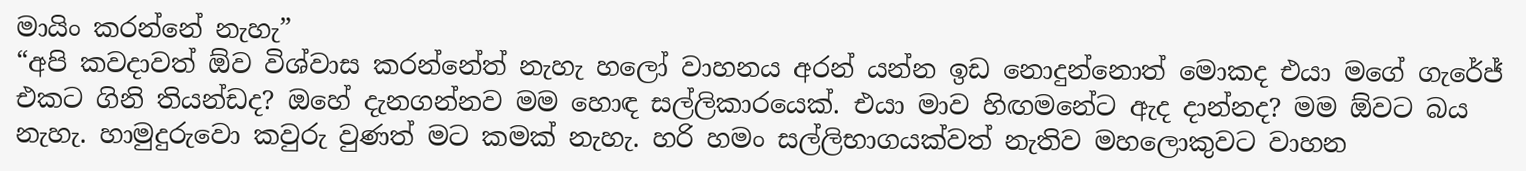මායිං කරන්නේ නැහැ”
“අපි කවදාවත් ඕව විශ්වාස කරන්නේත් නැහැ හලෝ වාහනය අරන් යන්න ඉඩ නොදුන්නොත් මොකද එයා මගේ ගැරේජ් එකට ගිනි තියන්ඩද? ඔහේ දැනගන්නව මම හොඳ සල්ලිකාරයෙක්. එයා මාව හිඟමනේට ඇද දාන්නද? මම ඕවට බය නැහැ. හාමුදුරුවො කවුරු වුණත් මට කමක් නැහැ. හරි හමං සල්ලිභාගයක්වත් නැතිව මහලොකුවට වාහන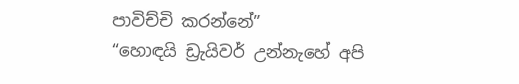පාවිච්චි කරන්නේ”
“හොඳයි ඩ්‍රැයිවර් උන්නැහේ අපි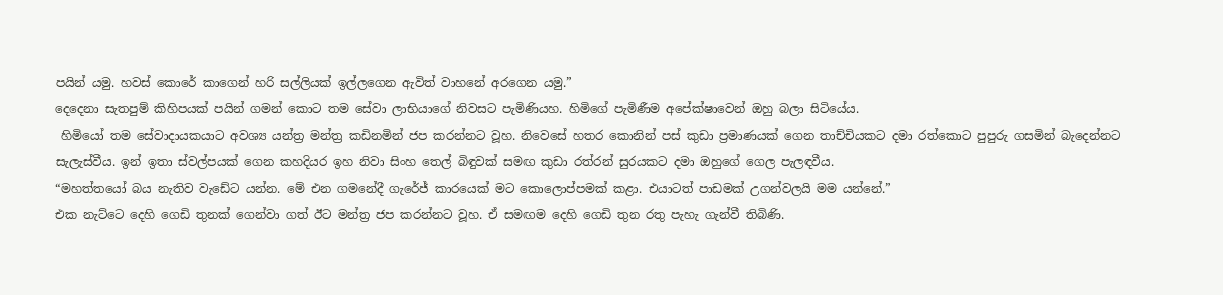පයින් යමු. හවස් කොරේ කාගෙන් හරි සල්ලියක් ඉල්ලගෙන ඇවිත් වාහනේ අරගෙන යමු.”
දෙදෙනා සැතපුම් කිහිපයක් පයින් ගමන් කොට තම සේවා ලාභියාගේ නිවසට පැමිණියහ. හිමිගේ පැමිණීම අපේක්ෂාවෙන් ඔහු බලා සිටියේය.
 හිමියෝ තම සේවාදායකයාට අවශ්‍ය යන්ත්‍ර මන්ත්‍ර කඩිනමින් ජප කරන්නට වූහ. නිවෙසේ හතර කොනින් පස් කුඩා ප්‍රමාණයක් ගෙන තාච්චියකට දමා රත්කොට පුපුරු ගසමින් බැදෙන්නට සැලැස්වීය. ඉන් ඉතා ස්වල්පයක් ගෙන කහදියර ඉහ නිවා සිංහ තෙල් බිඳුවක් සමඟ කුඩා රත්රන් සුරයකට දමා ඔහුගේ ගෙල පැලඳවීය.
“මහත්තයෝ බය නැතිව වැඩේට යන්න. මේ එන ගමනේදී ගැරේජ් කාරයෙක් මට කොලොප්පමක් කළා. එයාටත් පාඩමක් උගන්වලයි මම යන්නේ.”
එක නැට්ටෙ දෙහි ගෙඩි තුනක් ගෙන්වා ගත් ඊට මන්ත්‍ර ජප කරන්නට වූහ. ඒ සමඟම දෙහි ගෙඩි තුන රතු පැහැ ගැන්වී තිබිණි.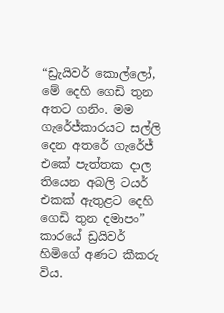“ඩ්‍රැයිවර් කොල්ලෝ, මේ දෙහි ගෙඩි තුන අතට ගනිං. මම ගැරේජ්කාරයට සල්ලි දෙන අතරේ ගැරේජ් එකේ පැත්තක දාල තියෙන අබලි ටයර් එකක් ඇතුළට දෙහි ගෙඩි තුන දමාපං”
කාරයේ ඩ්‍රයිවර් හිමිගේ අණට කීකරු විය.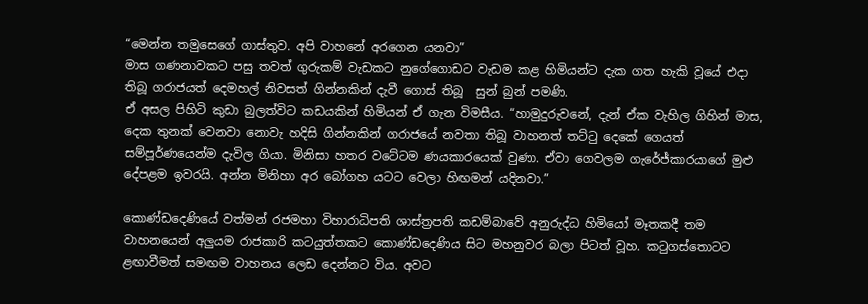“මෙන්න තමුසෙගේ ගාස්තුව. අපි වාහනේ අරගෙන යනවා”
මාස ගණනාවකට පසු තවත් ගුරුකම් වැඩකට නුගේගොඩට වැඩම කළ හිමියන්ට දැක ගත හැකි වූයේ එදා තිබූ ගරාජයත් දෙමහල් නිවසත් ගින්නකින් දැවී ගොස් තිබූ  සුන් බුන් පමණි.
ඒ අසල පිහිටි කුඩා බුලත්විට කඩයකින් හිමියන් ඒ ගැන විමසීය. “හාමුදුරුවනේ, දැන් ඒක වැහිල ගිහින් මාස, දෙක තුනක් වෙනවා නොවැ හදිසි ගින්නකින් ගරාජයේ නවතා තිබූ වාහනත් තට්ටු දෙකේ ගෙයත් සම්පූර්ණයෙන්ම දැවිල ගියා. මිනිසා හතර වටේටම ණයකාරයෙක් වුණා. ඒවා ගෙවලම ගැරේජ්කාරයාගේ මුළු දේපළම ඉවරයි. අන්න මිනිහා අර බෝගහ යටට වෙලා හිඟමන් යදිනවා.”

කොණ්ඩදෙණියේ වත්මන් රජමහා විහාරාධිපති ශාස්ත්‍රපති කඩම්බාවේ අනුරුද්ධ හිමියෝ මෑතකදී තම වාහනයෙන් අලුයම රාජකාරි කටයුත්තකට කොණ්ඩදෙණිය සිට මහනුවර බලා පිටත් වූහ. කටුගස්තොටට ළඟාවීමත් සමඟම වාහනය ලෙඩ දෙන්නට විය. අවට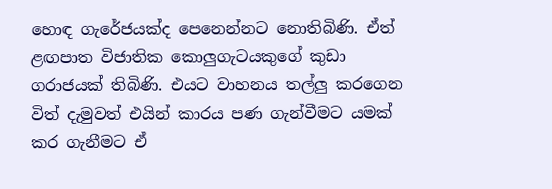හොඳ ගැරේජයක්ද පෙනෙන්නට නොතිබිණි. ඒත් ළඟපාත විජාතික කොලුගැටයකුගේ කුඩා ගරාජයක් තිබිණි. එයට වාහනය තල්ලු කරගෙන විත් දැමුවත් එයින් කාරය පණ ගැන්වීමට යමක් කර ගැනීමට ඒ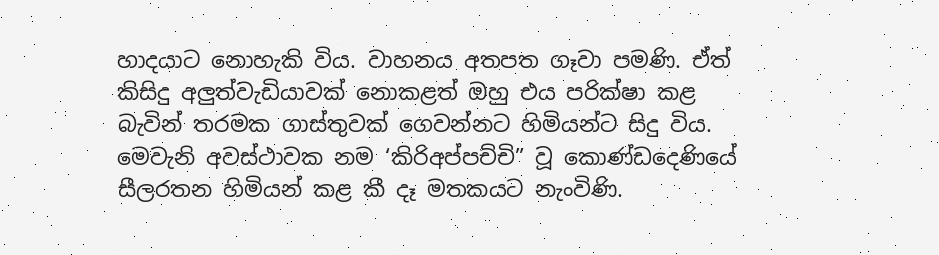හාදයාට නොහැකි විය. වාහනය අතපත ගෑවා පමණි. ඒත් කිසිදු අලුත්වැඩියාවක් නොකළත් ඔහු එය පරික්ෂා කළ බැවින් තරමක ගාස්තුවක් ගෙවන්නට හිමියන්ට සිදු විය.
මෙවැනි අවස්ථාවක නම ‘කිරිඅප්පච්චි” වූ කොණ්ඩදෙණියේ සීලරතන හිමියන් කළ කී දෑ මතකයට නැංවිණි.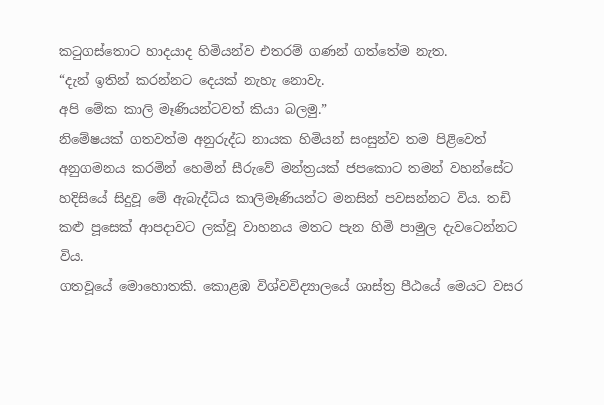කටුගස්තොට හාදයාද හිමියන්ව එතරම් ගණන් ගත්තේම නැත.
“දැන් ඉතින් කරන්නට දෙයක් නැහැ නොවැ.
අපි මේක කාලි මෑණියන්ටවත් කියා බලමු.”
නිමේෂයක් ගතවත්ම අනුරුද්ධ නායක හිමියන් සංසුන්ව තම පිළිවෙත් අනුගමනය කරමින් හෙමින් සීරුවේ මන්ත්‍රයක් ජපකොට තමන් වහන්සේට හදිසියේ සිදුවූ මේ ඇබැද්ධිය කාලිමෑණියන්ට මනසින් පවසන්නට විය. තඩි කළු පූසෙක් ආපදාවට ලක්වූ වාහනය මතට පැන හිමි පාමුල දැවටෙන්නට විය.
ගතවූයේ මොහොතකි. කොළඹ විශ්වවිද්‍යාලයේ ශාස්ත්‍ර පීඨයේ මෙයට වසර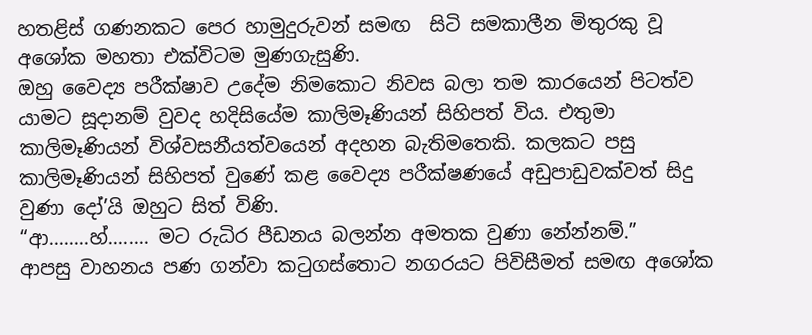හතළිස් ගණනකට පෙර හාමුදුරුවන් සමඟ  සිටි සමකාලීන මිතුරකු වූ  අශෝක මහතා එක්විටම මුණගැසුණි.
ඔහු වෛද්‍ය පරීක්ෂාව උදේම නිමකොට නිවස බලා තම කාරයෙන් පිටත්ව යාමට සූදානම් වුවද හදිසියේම කාලිමෑණියන් සිහිපත් විය. එතුමා කාලිමෑණියන් විශ්වසනීයත්වයෙන් අදහන බැතිමතෙකි. කලකට පසු කාලිමෑණියන් සිහිපත් වුණේ කළ වෛද්‍ය පරීක්ෂණයේ අඩුපාඩුවක්වත් සිදු වුණා දෝ’යි ඔහුට සිත් විණි.
“ආ........හ්........ මට රුධිර පීඩනය බලන්න අමතක වුණා නේන්නම්.”
ආපසු වාහනය පණ ගන්වා කටුගස්තොට නගරයට පිවිසීමත් සමඟ අශෝක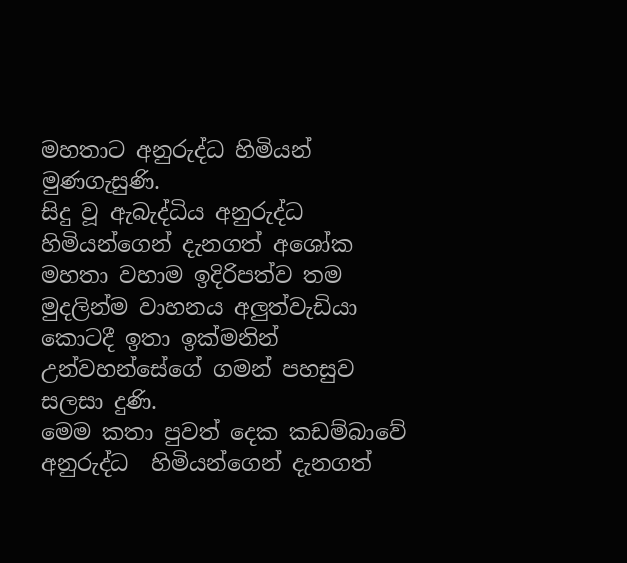මහතාට අනුරුද්ධ හිමියන් මුණගැසුණි.
සිදු වූ ඇබැද්ධිය අනුරුද්ධ හිමියන්ගෙන් දැනගත් අශෝක මහතා වහාම ඉදිරිපත්ව තම මුදලින්ම වාහනය අලුත්වැඩියා කොටදී ඉතා ඉක්මනින් උන්වහන්සේගේ ගමන් පහසුව සලසා දුණි.
මෙම කතා පුවත් දෙක කඩම්බාවේ අනුරුද්ධ  හිමියන්ගෙන් දැනගත්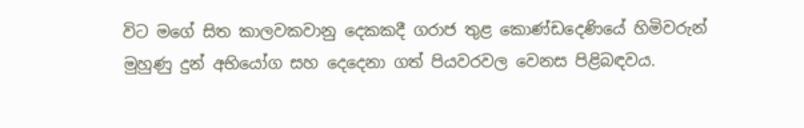විට මගේ සිත කාලවකවානු දෙකකදී ගරාජ තුළ කොණ්ඩදෙණියේ හිමිවරුන් මුහුණු දුන් අභියෝග සහ දෙදෙනා ගත් පියවරවල වෙනස පිළිබඳවය.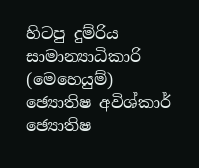හිටපු දුම්රිය සාමාන්‍යාධිකාරි (මෙහෙයුම්)
ඡ්‍යොතිෂ අවිශ්කාර්
ඡ්‍යොතිෂ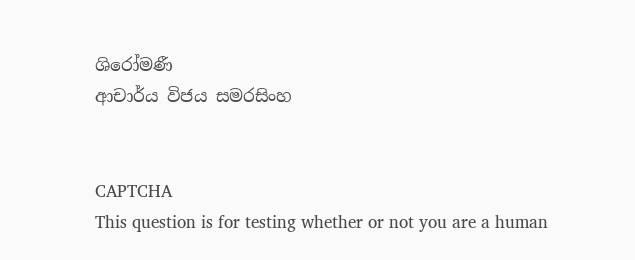ශිරෝමණී
ආචාර්ය විජය සමරසිංහ


CAPTCHA
This question is for testing whether or not you are a human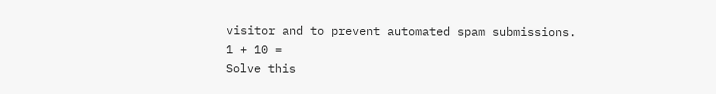visitor and to prevent automated spam submissions.
1 + 10 =
Solve this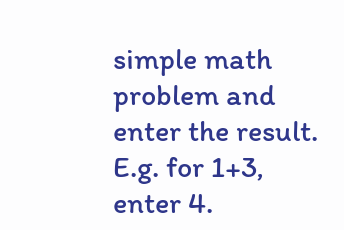simple math problem and enter the result. E.g. for 1+3, enter 4.